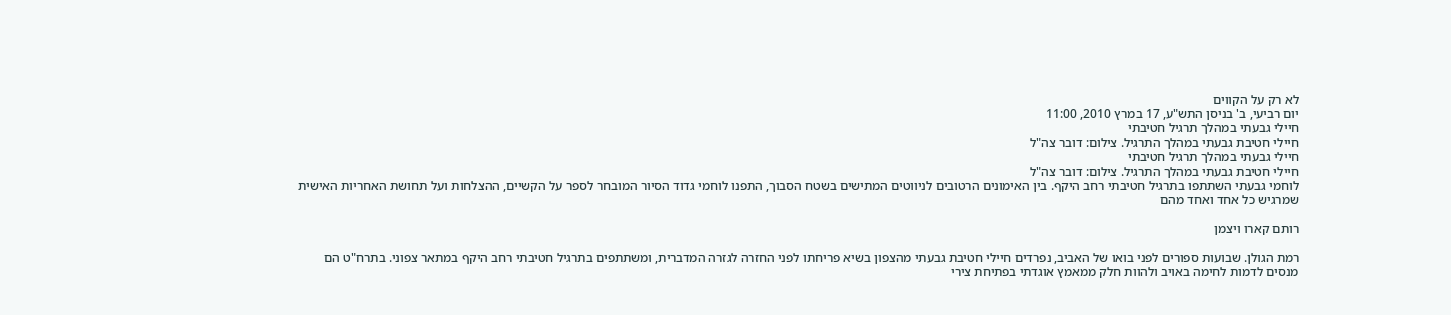לא רק על הקווים
יום רביעי, ב' בניסן התש"ע, 17 במרץ 2010, 11:00
חיילי גבעתי במהלך תרגיל חטיבתי
חיילי חטיבת גבעתי במהלך התרגיל. צילום: דובר צה"ל
חיילי גבעתי במהלך תרגיל חטיבתי
חיילי חטיבת גבעתי במהלך התרגיל. צילום: דובר צה"ל
לוחמי גבעתי השתתפו בתרגיל חטיבתי רחב היקף. בין האימונים הרטובים לניווטים המתישים בשטח הסבוך, התפנו לוחמי גדוד הסיור המובחר לספר על הקשיים, ההצלחות ועל תחושת האחריות האישית שמרגיש כל אחד ואחד מהם

רותם קארו ויצמן

רמת הגולן. שבועות ספורים לפני בואו של האביב, נפרדים חיילי חטיבת גבעתי מהצפון בשיא פריחתו לפני החזרה לגזרה המדברית, ומשתתפים בתרגיל חטיבתי רחב היקף במתאר צפוני. בתרח"ט הם מנסים לדמות לחימה באויב ולהוות חלק ממאמץ אוגדתי בפתיחת צירי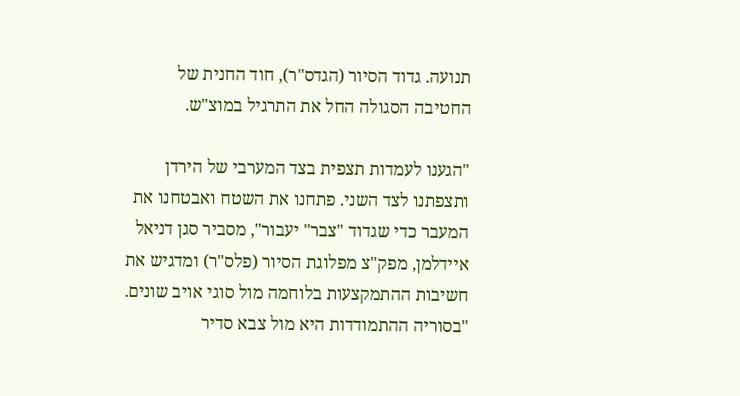תנועה. גדוד הסיור (הגדס"ר), חוד החנית של החטיבה הסגולה החל את התרגיל במוצ"ש.

"הגענו לעמדות תצפית בצד המערבי של הירדן ותצפתנו לצד השני. פתחנו את השטח ואבטחנו את המעבר כדי שגדוד "צבר" יעבור", מסביר סגן דניאל איידלמן, מפק"צ מפלוגת הסיור (פלס"ר) ומדגיש את חשיבות ההתמקצעות בלוחמה מול סוגי אויב שונים. "בסוריה ההתמודדות היא מול צבא סדיר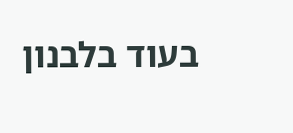בעוד בלבנון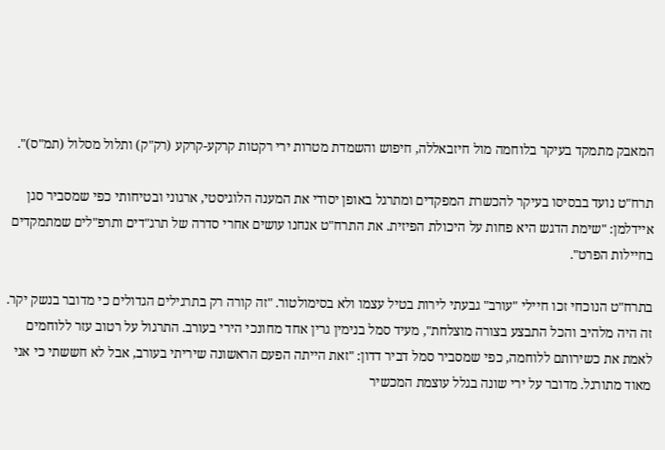המאבק מתמקד בעיקר בלוחמה מול חיזבאללה, חיפוש והשמדת מטרות ירי רקטות קרקע-קרקע (רק"ק) ותלול מסלול (תמ"ס)".

תרח"ט נועד בבסיסו בעיקר להכשרת המפקדים ומתרגל באופן יסודי את המענה הלוגיסטי, ארגוני ובטיחותי כפי שמסביר סגן איידלמן: "שימת הדגש היא פחות על היכולת הפיזית. את התרח"ט אנחנו עושים אחרי סדרה של תרג"דים ותרפ"לים שמתמקדים בחיילות הפרט".

בתרח"ט הנוכחי זכו חיילי "עורב" גבעתי לירות בטיל עצמו ולא בסימולטור. "זה קורה רק בתרגילים הגדולים כי מדובר בנשק יקר. זה היה מלהיב והכל התבצע בצורה מוצלחת", מעיד סמל בנימין גרין אחד מחונכי הירי בעורב. התרגול על רטוב עזר ללוחמים לאמת את כשירותם ללוחמה, כפי שמסביר סמל דביר דדון: "זאת הייתה הפעם הראשונה שיריתי בעורב, אבל לא חששתי כי אני מאוד מתורגל. מדובר על ירי שונה בגלל עוצמת המכשיר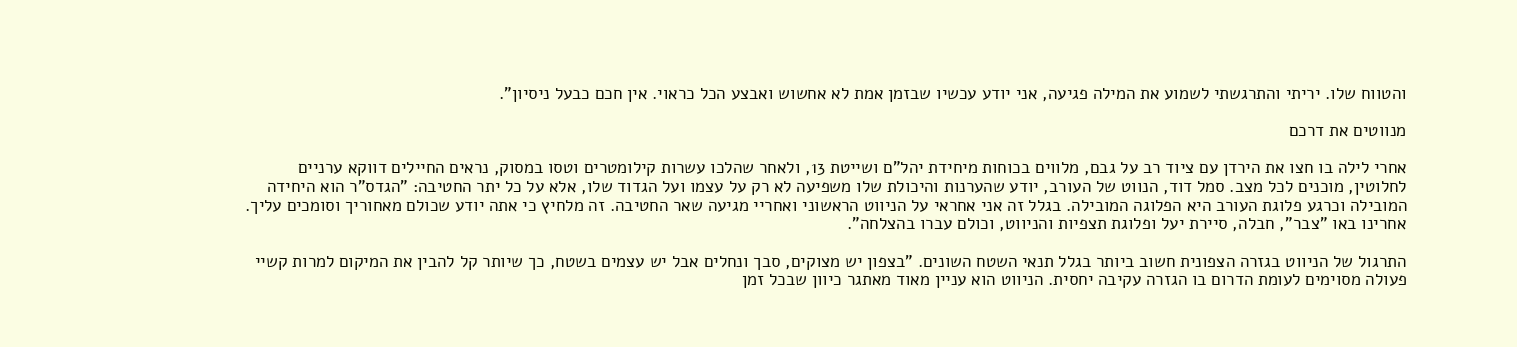והטווח שלו. יריתי והתרגשתי לשמוע את המילה פגיעה, אני יודע עכשיו שבזמן אמת לא אחשוש ואבצע הכל כראוי. אין חכם כבעל ניסיון".

מנווטים את דרכם

אחרי לילה בו חצו את הירדן עם ציוד רב על גבם, מלווים בכוחות מיחידת יהל"ם ושייטת 13, ולאחר שהלכו עשרות קילומטרים וטסו במסוק, נראים החיילים דווקא ערניים לחלוטין, מוכנים לכל מצב. סמל דוד, הנווט של העורב, יודע שהערנות והיכולת שלו משפיעה לא רק על עצמו ועל הגדוד שלו, אלא על כל יתר החטיבה: "הגדס"ר הוא היחידה המובילה וכרגע פלוגת העורב היא הפלוגה המובילה. בגלל זה אני אחראי על הניווט הראשוני ואחריי מגיעה שאר החטיבה. זה מלחיץ כי אתה יודע שכולם מאחוריך וסומכים עליך. אחרינו באו "צבר", חבלה, סיירת יעל ופלוגת תצפיות והניווט, וכולם עברו בהצלחה".

התרגול של הניווט בגזרה הצפונית חשוב ביותר בגלל תנאי השטח השונים. "בצפון יש מצוקים, סבך ונחלים אבל יש עצמים בשטח, כך שיותר קל להבין את המיקום למרות קשיי פעולה מסוימים לעומת הדרום בו הגזרה עקיבה יחסית. הניווט הוא עניין מאוד מאתגר כיוון שבכל זמן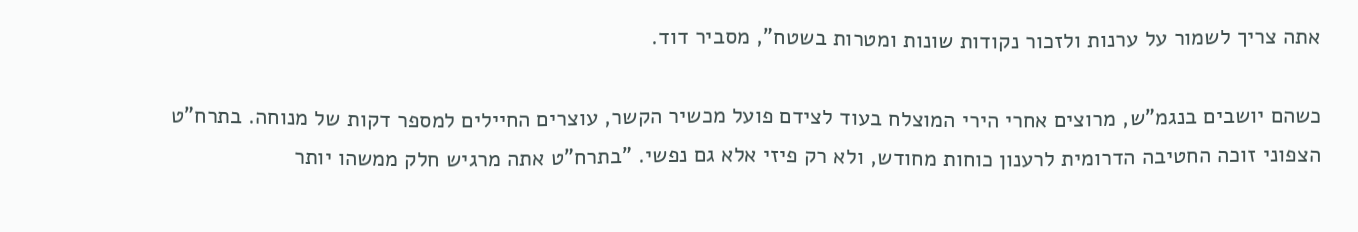אתה צריך לשמור על ערנות ולזכור נקודות שונות ומטרות בשטח", מסביר דוד.

כשהם יושבים בנגמ"ש, מרוצים אחרי הירי המוצלח בעוד לצידם פועל מכשיר הקשר, עוצרים החיילים למספר דקות של מנוחה. בתרח"ט הצפוני זוכה החטיבה הדרומית לרענון כוחות מחודש, ולא רק פיזי אלא גם נפשי. "בתרח"ט אתה מרגיש חלק ממשהו יותר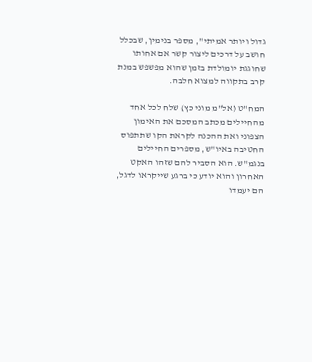גדול ויותר אמיתי", מספר בנימין, שבכלל חושב על דרכים ליצור קשר אם אחותו שחוגגת יומולדת בזמן שהוא מפשפש במנת קרב בתקווה למצוא חלבה.

המח"ט (אל"מ מוני כץ) שלח לכל אחד מהחיילים מכתב המסכם את האימון הצפוני ואת ההכנה לקראת הקו שתתפוס החטיבה באיו"ש, מספרים החיילים בנגמ"ש. הוא הסביר להם שזהו האקט האחרון והוא יודע כי ברגע שייקראו לדגל, הם יעמדו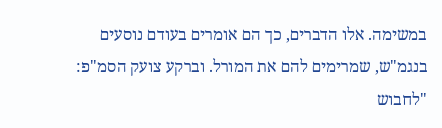במשימה. אלו הדברים, כך הם אומרים בעודם נוסעים בנגמ"ש, שמרימים להם את המורל. וברקע צועק הסמ"פ: "לחבוש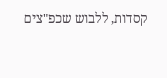קסדות, ללבוש שכפ"צים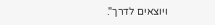ויוצאים לדרך".